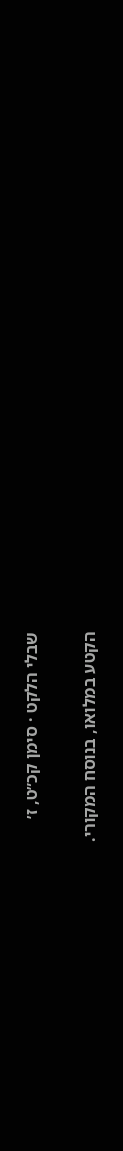שבלי הלקט · סימן קכ״ט, ז׳

הקטע במלואו, בנוסח המקורי.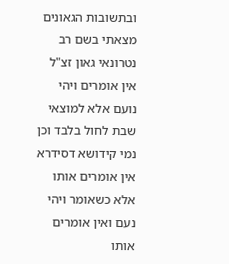ובתשובות הגאונים מצאתי בשם רב נטרונאי גאון זצ"ל אין אומרים ויהי נועם אלא למוצאי שבת לחול בלבד וכן נמי קידושא דסידרא אין אומרים אותו אלא כשאומר ויהי נעם ואין אומרים אותו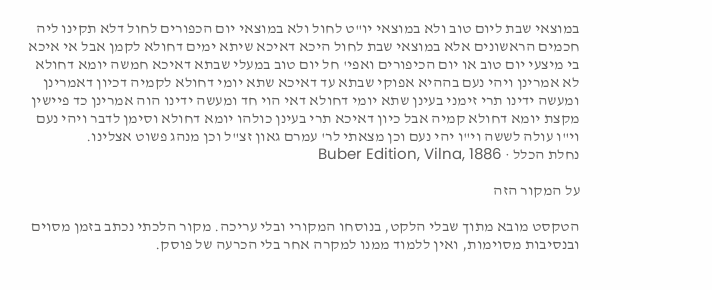במוצאי שבת ליום טוב ולא במוצאי יו"ט לחול ולא במוצאי יום הכפורים לחול דלא תקינו ליה חכמים הראשונים אלא במוצאי שבת לחול היכא דאיכא שיתא ימים דחולא לקמן אבל אי איכא בי מיצעי יום טוב או יום הכיפורים ואפי' חל יום טוב במעלי שבתא דאיכא חמשה יומא דחולא לא אמרינן ויהי נעם בההיא אפוקי שבתא עד דאיכא שתא יומי דחולא לקמיה דכיון דאמרינן ומעשה ידינו תרי זימני בעינן שתא יומי דחולא דאי הוי חד ומעשה ידינו הוה אמרינן כד פיישין מקצת יומא דחולא קמיה אבל כיון דאיכא תרי בעינן כולהו יומא דחולא וסימן לדבר ויהי נעם וי"ו עולה לששה וי"ו יהי נעם וכן מצאתי לר' עמרם גאון זצ"ל וכן מנהג פשוט אצלינו.
נחלת הכלל · Buber Edition, Vilna, 1886

על המקור הזה

הטקסט מובא מתוך שבלי הלקט, בנוסחו המקורי ובלי עריכה. מקור הלכתי נכתב בזמן מסוים ובנסיבות מסוימות, ואין ללמוד ממנו למקרה אחר בלי הכרעה של פוסק.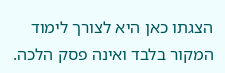הצגתו כאן היא לצורך לימוד המקור בלבד ואינה פסק הלכה.